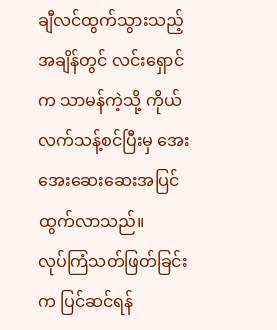ချီလင်ထွက်သွားသည့်အချိန်တွင် လင်းရှောင်က သာမန်ကဲ့သို့ ကိုယ်လက်သန့်စင်ပြီးမှ အေးအေးဆေးဆေးအပြင်ထွက်လာသည်။
လုပ်ကြံသတ်ဖြတ်ခြင်းက ပြင်ဆင်ရန်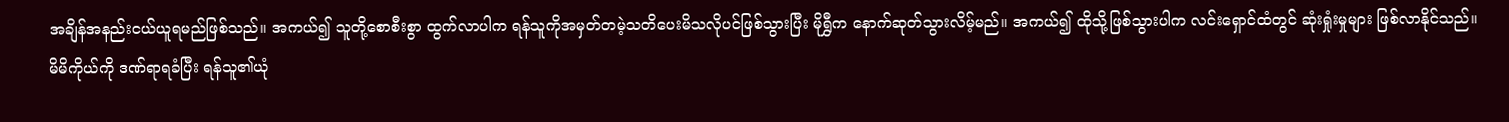အချိန်အနည်းငယ်ယူရမည်ဖြစ်သည်။ အကယ်၍ သူတို့စောစီးစွာ ထွက်လာပါက ရန်သူကိုအမှတ်တမဲ့သတိပေးမိသလိုပင်ဖြစ်သွားပြီး မိုရွှီက နောက်ဆုတ်သွားလိမ့်မည်။ အကယ်၍ ထိုသို့ဖြစ်သွားပါက လင်းရှောင်ထံတွင် ဆုံးရှုံးမှုများ ဖြစ်လာနိုင်သည်။
မိမိကိုယ်ကို ဒဏ်ရာရခံပြီး ရန်သူ၏ယုံ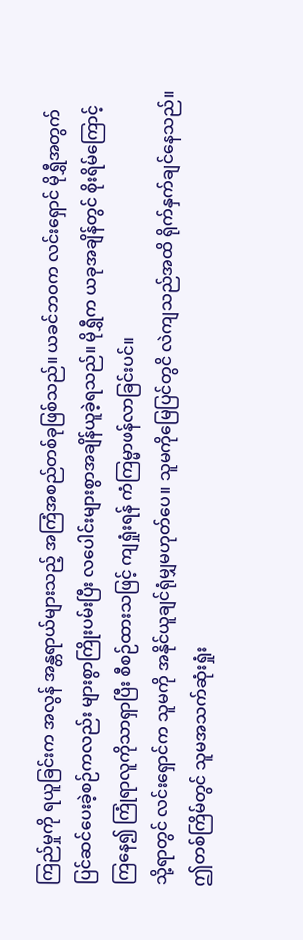ကြည်မှုကို ရယူခြင်းက အလွန် အန္တရာယ်များသည့် အကြံအစည်တစ်ခုဖြစ်သည်။ ယခင်ဘဝက လင်းရှောင် မိုရွှီအတွက် ပြင်ဆင်ပေးခဲ့စဉ်ကလည်း များစွာကြိုးပမ်းပြီး လပေါင်းများစွာအချိန်ယူခဲ့ရသည်။ မိုရွှီက ယခုအချိန်တွင် စိုးရိမ်ကြောင့်ကြနေ၍ ကြုံရာလူကိုသာရှာပြီး စီစဉ်ထားသဖြင့် ကျရှုံးရန် ကံကြမ္မာဖန်လာခြင်းပင်။
သို့ရာတွင် လင်းရှောင်က သူမကို အနိုင်ယူချင်ရုံမျှမဟုတ်ပေ။ သူမကိုမြေပြင်တွငိ လဲကျသည်အထိ ရိုက်နှက်ချင်နေသည်။ ဤတစ်ကြိမ်တွင် သူမအသက်ဆုံးရှုံး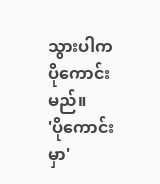သွားပါက ပိုကောင်းမည်။
'ပိုကောင်းမှာ'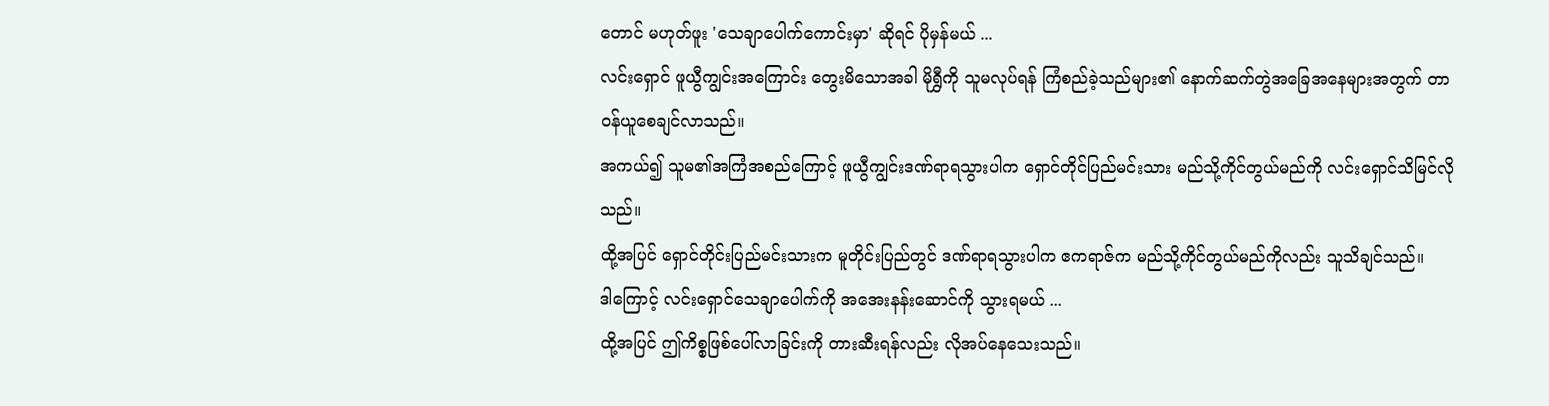တောင် မဟုတ်ဖူး 'သေချာပေါက်ကောင်းမှာ' ဆိုရင် ပိုမှန်မယ် ...
လင်းရှောင် ဖူယွီကျွင်းအကြောင်း တွေးမိသောအခါ မိုရွှီကို သူမလုပ်ရန် ကြံစည်ခဲ့သည်များ၏ နောက်ဆက်တွဲအခြေအနေများအတွက် တာဝန်ယူစေချင်လာသည်။
အကယ်၍ သူမ၏အကြံအစည်ကြောင့် ဖူယွီကျွင်းဒဏ်ရာရသွားပါက ရှောင်တိုင်ပြည်မင်းသား မည်သို့ကိုင်တွယ်မည်ကို လင်းရှောင်သိမြင်လိုသည်။
ထို့အပြင် ရှောင်တိုင်းပြည်မင်းသားက မူတိုင်းပြည်တွင် ဒဏ်ရာရသွားပါက ဧကရာဇ်က မည်သို့ကိုင်တွယ်မည်ကိုလည်း သူသိချင်သည်။
ဒါကြောင့် လင်းရှောင်သေချာပေါက်ကို အအေးနန်းဆောင်ကို သွားရမယ် ...
ထို့အပြင် ဤကိစ္စဖြစ်ပေါ်လာခြင်းကို တားဆီးရန်လည်း လိုအပ်နေသေးသည်။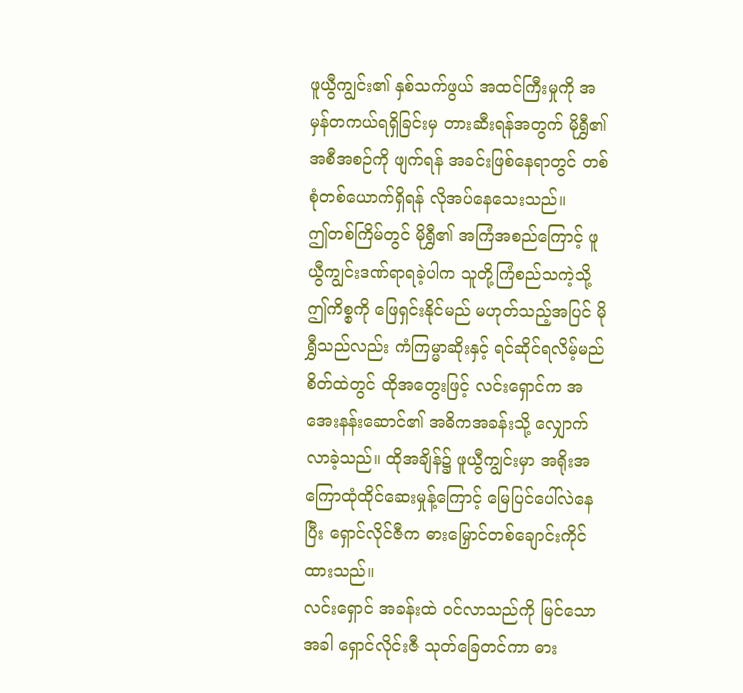ဖူယွီကျွင်း၏ နှစ်သက်ဖွယ် အထင်ကြီးမှုကို အမှန်တကယ်ရရှိခြင်းမှ တားဆီးရန်အတွက် မိုရွှီ၏ အစီအစဉ်ကို ဖျက်ရန် အခင်းဖြစ်နေရာတွင် တစ်စုံတစ်ယောက်ရှိရန် လိုအပ်နေသေးသည်။
ဤတစ်ကြိမ်တွင် မိုရွှီ၏ အကြံအစည်ကြောင့် ဖူယွီကျွင်းဒဏ်ရာရခဲ့ပါက သူတို့ကြံစည်သကဲ့သို့ ဤကိစ္စကို ဖြေရှင်းနိုင်မည် မဟုတ်သည့်အပြင် မိုရွှီသည်လည်း ကံကြမ္မာဆိုးနှင့် ရင်ဆိုင်ရလိမ့်မည်
စိတ်ထဲတွင် ထိုအတွေးဖြင့် လင်းရှောင်က အအေးနန်းဆောင်၏ အဓိကအခန်းသို့ လျှောက်လာခဲ့သည်။ ထိုအချိန်၌ ဖူယွီကျွင်းမှာ အရိုးအကြောထုံထိုင်ဆေးမှုန့်ကြောင့် မြေပြင်ပေါ်လဲနေပြီး ရှောင်လိုင်ဇီက ဓားမြှောင်တစ်ချောင်းကိုင်ထားသည်။
လင်းရှောင် အခန်းထဲ ဝင်လာသည်ကို မြင်သောအခါ ရှောင်လိုင်းဇီ သုတ်ခြေတင်ကာ ဓား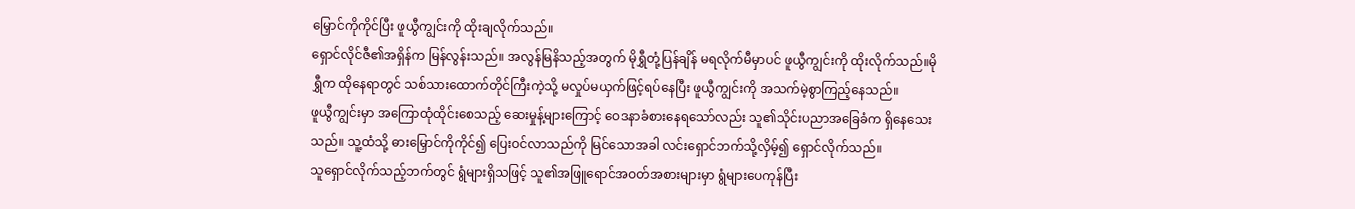မြှောင်ကိုကိုင်ပြီး ဖူယွီကျွင်းကို ထိုးချလိုက်သည်။
ရှောင်လိုင်ဇီ၏အရှိန်က မြန်လွန်းသည်။ အလွန်မြနိသည့်အတွက် မိုရွှီတုံ့ပြန်ချိန် မရလိုက်မီမှာပင် ဖူယွီကျွင်းကို ထိုးလိုက်သည်။မိုရွှီက ထိုနေရာတွင် သစ်သားထောက်တိုင်ကြီးကဲ့သို့ မလှုပ်မယှက်ဖြင့်ရပ်နေပြီး ဖူယွီကျွင်းကို အသက်မဲ့စွာကြည့်နေသည်။
ဖူယွီကျွင်းမှာ အကြောထုံထိုင်းစေသည့် ဆေးမှုန့်များကြောင့် ဝေဒနာခံစားနေရသော်လည်း သူ၏သိုင်းပညာအခြေခံက ရှိနေသေးသည်။ သူ့ထံသို့ ဓားမြှောင်ကိုကိုင်၍ ပြေးဝင်လာသည်ကို မြင်သောအခါ လင်းရှောင်ဘက်သို့လှိမ့်၍ ရှောင်လိုက်သည်။
သူရှောင်လိုက်သည့်ဘက်တွင် ရွံများရှိသဖြင့် သူ၏အဖြူရောင်အဝတ်အစားများမှာ ရွံများပေကုန်ပြီး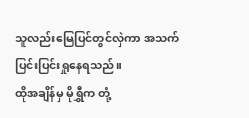သူလည်းမြေပြင်တွင်လှဲကာ အသက်ပြင်းပြင်းရှုနေရသည်။
ထိုအချိန်မှ မိုရွှီက တုံ့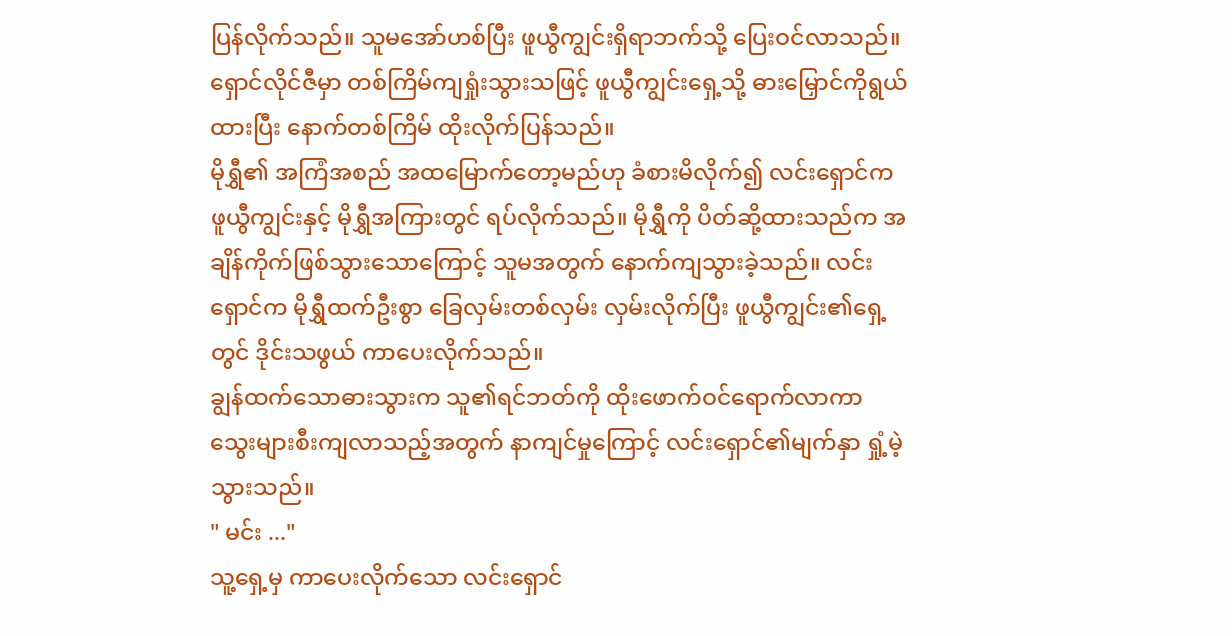ပြန်လိုက်သည်။ သူမအော်ဟစ်ပြီး ဖူယွီကျွင်းရှိရာဘက်သို့ ပြေးဝင်လာသည်။
ရှောင်လိုင်ဇီမှာ တစ်ကြိမ်ကျရှုံးသွားသဖြင့် ဖူယွီကျွင်းရှေ့သို့ ဓားမြှောင်ကိုရွယ်ထားပြီး နောက်တစ်ကြိမ် ထိုးလိုက်ပြန်သည်။
မိုရွှီ၏ အကြံအစည် အထမြောက်တော့မည်ဟု ခံစားမိလိုက်၍ လင်းရှောင်က ဖူယွီကျွင်းနှင့် မိုရွှီအကြားတွင် ရပ်လိုက်သည်။ မိုရွှီကို ပိတ်ဆို့ထားသည်က အချိန်ကိုက်ဖြစ်သွားသောကြောင့် သူမအတွက် နောက်ကျသွားခဲ့သည်။ လင်းရှောင်က မိုရွှီထက်ဦးစွာ ခြေလှမ်းတစ်လှမ်း လှမ်းလိုက်ပြီး ဖူယွီကျွင်း၏ရှေ့တွင် ဒိုင်းသဖွယ် ကာပေးလိုက်သည်။
ချွန်ထက်သောဓားသွားက သူ၏ရင်ဘတ်ကို ထိုးဖောက်ဝင်ရောက်လာကာ သွေးများစီးကျလာသည့်အတွက် နာကျင်မှုကြောင့် လင်းရှောင်၏မျက်နှာ ရှုံ့မဲ့သွားသည်။
" မင်း ..."
သူ့ရှေ့မှ ကာပေးလိုက်သော လင်းရှောင်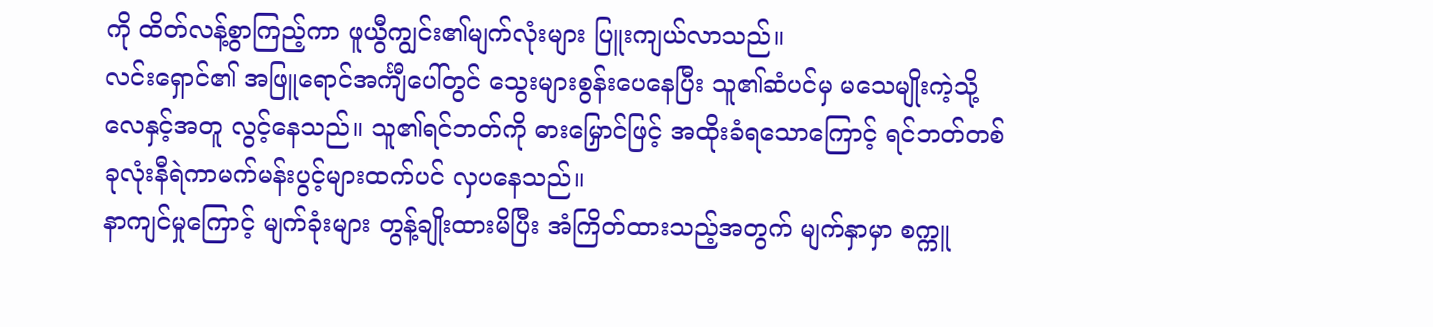ကို ထိတ်လန့်စွာကြည့်ကာ ဖူယွီကျွင်း၏မျက်လုံးများ ပြူးကျယ်လာသည်။
လင်းရှောင်၏ အဖြူရောင်အင်္ကျီပေါ်တွင် သွေးများစွန်းပေနေပြီး သူ၏ဆံပင်မှ မသေမျိုးကဲ့သို့ လေနှင့်အတူ လွင့်နေသည်။ သူ၏ရင်ဘတ်ကို ဓားမြှောင်ဖြင့် အထိုးခံရသောကြောင့် ရင်ဘတ်တစ်ခုလုံးနီရဲကာမက်မန်းပွင့်များထက်ပင် လှပနေသည်။
နာကျင်မှုကြောင့် မျက်ခုံးများ တွန့်ချိုးထားမိပြီး အံကြိတ်ထားသည့်အတွက် မျက်နှာမှာ စက္ကူ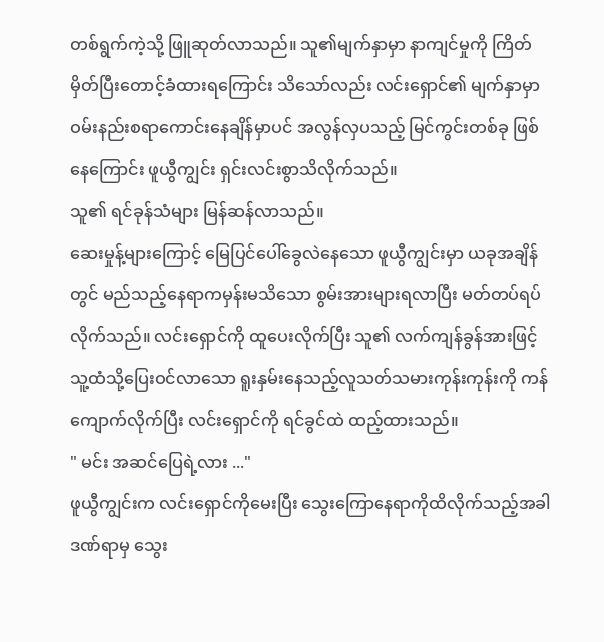တစ်ရွက်ကဲ့သို့ ဖြူဆုတ်လာသည်။ သူ၏မျက်နှာမှာ နာကျင်မှုကို ကြိတ်မှိတ်ပြီးတောင့်ခံထားရကြောင်း သိသော်လည်း လင်းရှောင်၏ မျက်နှာမှာ ဝမ်းနည်းစရာကောင်းနေချိန်မှာပင် အလွန်လှပသည့် မြင်ကွင်းတစ်ခု ဖြစ်နေကြောင်း ဖူယွီကျွင်း ရှင်းလင်းစွာသိလိုက်သည်။
သူ၏ ရင်ခုန်သံများ မြန်ဆန်လာသည်။
ဆေးမှုန့်များကြောင့် မြေပြင်ပေါ်ခွေလဲနေသော ဖူယွီကျွင်းမှာ ယခုအချိန်တွင် မည်သည့်နေရာကမှန်းမသိသော စွမ်းအားများရလာပြီး မတ်တပ်ရပ်လိုက်သည်။ လင်းရှောင်ကို ထူပေးလိုက်ပြီး သူ၏ လက်ကျန်ခွန်အားဖြင့် သူ့ထံသို့ပြေးဝင်လာသော ရူးနှမ်းနေသည့်လူသတ်သမားကုန်းကုန်းကို ကန်ကျောက်လိုက်ပြီး လင်းရှောင်ကို ရင်ခွင်ထဲ ထည့်ထားသည်။
" မင်း အဆင်ပြေရဲ့လား ..."
ဖူယွီကျွင်းက လင်းရှောင်ကိုမေးပြီး သွေးကြောနေရာကိုထိလိုက်သည့်အခါ ဒဏ်ရာမှ သွေး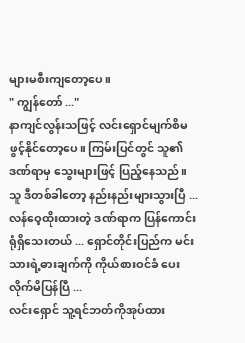များမစီးကျတော့ပေ။
" ကျွန်တော် ..."
နာကျင်လွန်းသဖြင့် လင်းရှောင်မျက်စိမဖွင့်နိုင်တော့ပေ။ ကြမ်းပြင်တွင် သူ၏ဒဏ်ရာမှ သွေးများဖြင့် ပြည့်နေသည်။
သူ ဒီတစ်ခါတော့ နည်းနည်းများသွားပြီ ... လန်ဝေ့ထိုးထားတဲ့ ဒဏ်ရာက ပြန်ကောင်းရုံရှိသေးတယ် ... ရှောင်တိုင်းပြည်က မင်းသားရဲ့ဓားချက်ကို ကိုယ်စားဝင်ခံ ပေးလိုက်မိပြန်ပြီ ...
လင်းရှောင် သူ့ရင်ဘတ်ကိုအုပ်ထား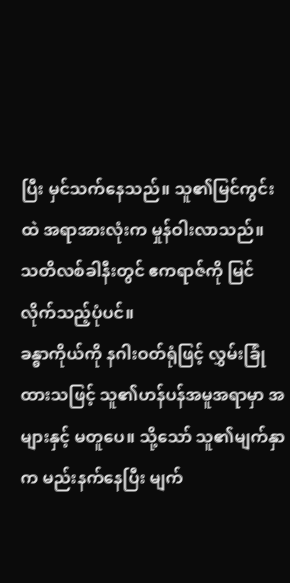ပြီး မှင်သက်နေသည်။ သူ၏မြင်ကွင်းထဲ အရာအားလုံးက မှုန်ဝါးလာသည်။
သတိလစ်ခါနီးတွင် ဧကရာဇ်ကို မြင်လိုက်သည့်ပုံပင်။
ခန္ဓာကိုယ်ကို နဂါးဝတ်ရုံဖြင့် လွှမ်းခြုံထားသဖြင့် သူ၏ဟန်ပန်အမူအရာမှာ အများနှင့် မတူပေ။ သို့သော် သူ၏မျက်နှာက မည်းနက်နေပြီး မျက်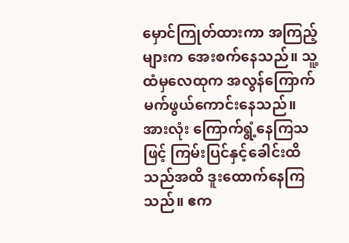မှောင်ကြုတ်ထားကာ အကြည့်များက အေးစက်နေသည်။ သူ့ထံမှလေထုက အလွန်ကြောက်မက်ဖွယ်ကောင်းနေသည်။ အားလုံး ကြောက်ရွံ့နေကြသဖြင့် ကြမ်းပြင်နှင့်ခေါင်းထိသည်အထိ ဒူးထောက်နေကြသည်။ ဧက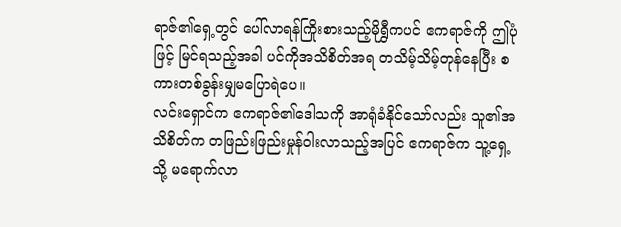ရာဇ်၏ရှေ့တွင် ပေါ်လာရန်ကြိုးစားသည့်မိုရွှီကပင် ဧကရာဇ်ကို ဤပုံဖြင့် မြင်ရသည့်အခါ ပင်ကိုအသိစိတ်အရ တသိမ့်သိမ့်တုန်နေပြီး စကားတစ်ခွန်းမျှမပြောရဲပေ။
လင်းရှောင်က ဧကရာဇ်၏ဒေါသကို အာရုံခံနိုင်သော်လည်း သူ၏အသိစိတ်က တဖြည်းဖြည်းမှုန်ဝါးလာသည့်အပြင် ဧကရာဇ်က သူ့ရှေ့သို့ မရောက်လာ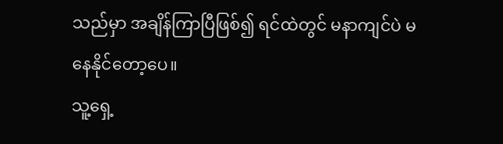သည်မှာ အချိန်ကြာပြီဖြစ်၍ ရင်ထဲတွင် မနာကျင်ပဲ မနေနိုင်တော့ပေ။
သူ့ရှေ့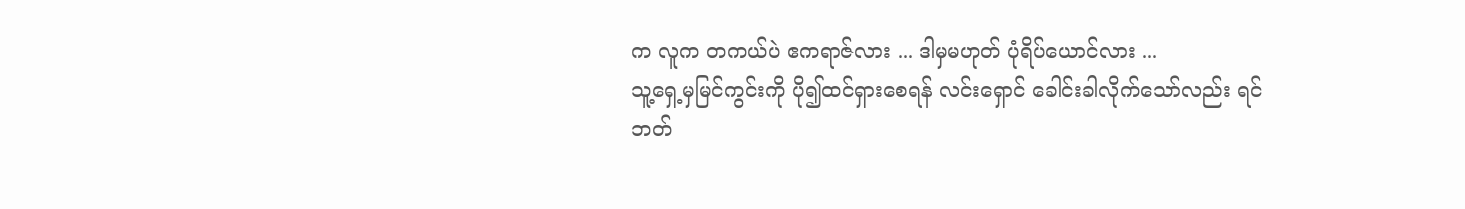က လူက တကယ်ပဲ ဧကရာဇ်လား ... ဒါမှမဟုတ် ပုံရိပ်ယောင်လား ...
သူ့ရှေ့မှမြင်ကွင်းကို ပို၍ထင်ရှားစေရန် လင်းရှောင် ခေါင်းခါလိုက်သော်လည်း ရင်ဘတ်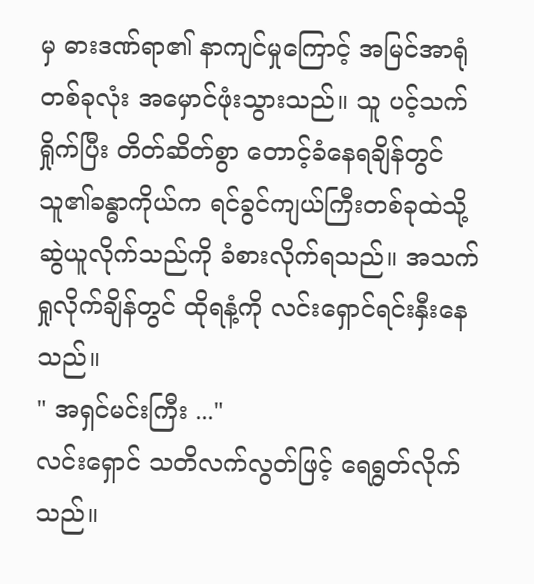မှ ဓားဒဏ်ရာ၏ နာကျင်မှုကြောင့် အမြင်အာရုံတစ်ခုလုံး အမှောင်ဖုံးသွားသည်။ သူ ပင့်သက်ရှိုက်ပြီး တိတ်ဆိတ်စွာ တောင့်ခံနေရချိန်တွင် သူ၏ခန္ဓာကိုယ်က ရင်ခွင်ကျယ်ကြီးတစ်ခုထဲသို့ ဆွဲယူလိုက်သည်ကို ခံစားလိုက်ရသည်။ အသက်ရှုလိုက်ချိန်တွင် ထိုရနံ့ကို လင်းရှောင်ရင်းနှီးနေသည်။
" အရှင်မင်းကြီး ..."
လင်းရှောင် သတိလက်လွတ်ဖြင့် ရေရွတ်လိုက်သည်။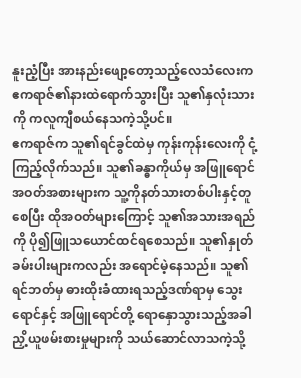နူးညံ့ပြီး အားနည်းဖျော့တော့သည့်လေသံလေးက ဧကရာဇ်၏နားထဲရောက်သွားပြီး သူ၏နှလုံးသားကို ကလူကျီစယ်နေသကဲ့သို့ပင်။
ဧကရာဇ်က သူ၏ရင်ခွင်ထဲမှ ကုန်းကုန်းလေးကို ငုံ့ကြည့်လိုက်သည်။ သူ၏ခန္ဓာကိုယ်မှ အဖြူရောင်အဝတ်အစားများက သူ့ကိုနတ်သားတစ်ပါးနှင့်တူစေပြီး ထိုအဝတ်များကြောင့် သူ၏အသားအရည်ကို ပို၍ဖြူသယောင်ထင်ရစေသည်။ သူ၏နှုတ်ခမ်းပါးများကလည်း အရောင်မဲ့နေသည်။ သူ၏ရင်ဘတ်မှ ဓားထိုးခံထားရသည့်ဒဏ်ရာမှ သွေးရောင်နှင့် အဖြူရောင်တို့ ရောနှောသွားသည့်အခါ ညှိ့ယူဖမ်းစားမှုများကို သယ်ဆောင်လာသကဲ့သို့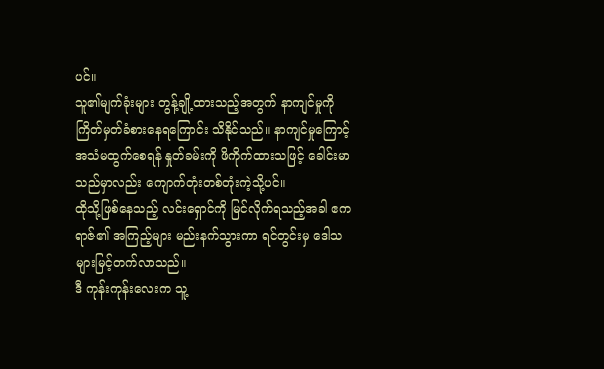ပင်။
သူ၏မျက်ခုံးများ တွန့်ချို့ထားသည့်အတွက် နာကျင်မှုကို ကြိတ်မှတ်ခံစားနေရကြောင်း သိနိုင်သည်။ နာကျင်မှုကြောင့် အသံမထွက်စေရန် နှုတ်ခမ်းကို ဖိကိုက်ထားသဖြင့် ခေါင်းမာသည်မှာလည်း ကျောက်တုံးတစ်တုံးကဲ့သို့ပင်။
ထိုသို့ဖြစ်နေသည့် လင်းရှောင်ကို မြင်လိုက်ရသည့်အခါ ဧကရာဇ်၏ အကြည့်များ မည်းနက်သွားကာ ရင်တွင်းမှ ဒေါသများမြင့်တက်လာသည်။
ဒီ ကုန်းကုန်းလေးက သူ့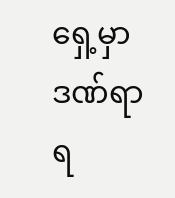ရှေ့မှာ ဒဏ်ရာရ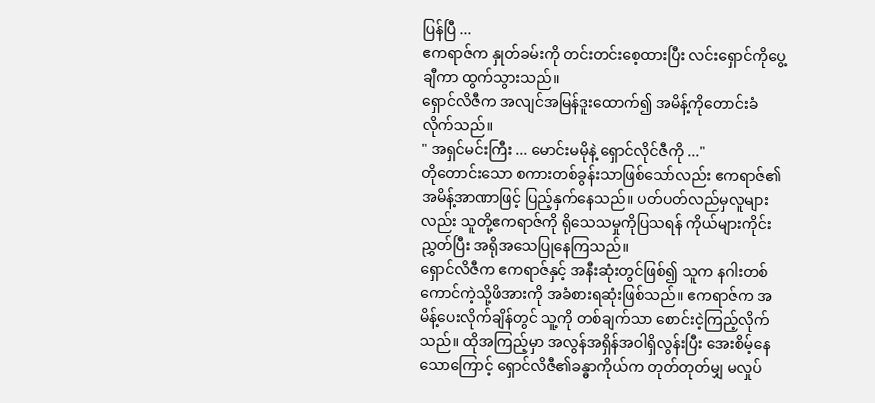ပြန်ပြီ ...
ဧကရာဇ်က နှုတ်ခမ်းကို တင်းတင်းစေ့ထားပြီး လင်းရှောင်ကိုပွေ့ချီကာ ထွက်သွားသည်။
ရှောင်လိဇီက အလျင်အမြန်ဒူးထောက်၍ အမိန့်ကိုတောင်းခံလိုက်သည်။
" အရှင်မင်းကြီး ... မောင်းမမိုနဲ့ ရှောင်လိုင်ဇီကို ..."
တိုတောင်းသော စကားတစ်ခွန်းသာဖြစ်သော်လည်း ဧကရာဇ်၏အမိန့်အာဏာဖြင့် ပြည့်နှက်နေသည်။ ပတ်ပတ်လည်မှလူများလည်း သူတို့ဧကရာဇ်ကို ရိုသေသမှုကိုပြသရန် ကိုယ်များကိုင်းညွှတ်ပြီး အရိုအသေပြုနေကြသည်။
ရှောင်လိဇီက ဧကရာဇ်နှင့် အနီးဆုံးတွင်ဖြစ်၍ သူက နဂါးတစ်ကောင်ကဲ့သို့ဖိအားကို အခံစားရဆုံးဖြစ်သည်။ ဧကရာဇ်က အမိန့်ပေးလိုက်ချိန်တွင် သူ့ကို တစ်ချက်သာ စောင်းငဲ့ကြည့်လိုက်သည်။ ထိုအကြည့်မှာ အလွန်အရှိန်အဝါရှိလွန်းပြီး အေးစိမ့်နေသောကြောင့် ရှောင်လိဇီ၏ခန္ဓာကိုယ်က တုတ်တုတ်မျှ မလှုပ်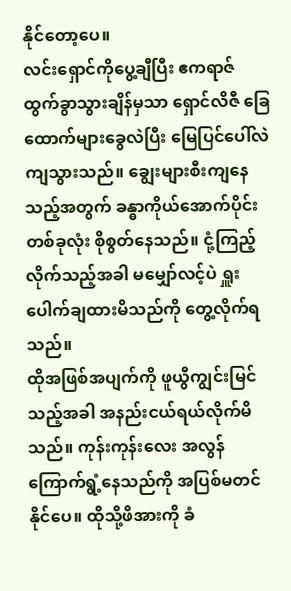နိုင်တော့ပေ။
လင်းရှောင်ကိုပွေ့ချီပြီး ဧကရာဇ် ထွက်ခွာသွားချိန်မှသာ ရှောင်လိဇီ ခြေထောက်များခွေလဲပြီး မြေပြင်ပေါ်လဲကျသွားသည်။ ချွေးများစီးကျနေသည့်အတွက် ခန္ဓာကိုယ်အောက်ပိုင်းတစ်ခုလုံး စိုစွတ်နေသည်။ ငုံ့ကြည့်လိုက်သည့်အခါ မမျှော်လင့်ပဲ ရှူးပေါက်ချထားမိသည်ကို တွေ့လိုက်ရသည်။
ထိုအဖြစ်အပျက်ကို ဖူယွီကျွင်းမြင်သည့်အခါ အနည်းငယ်ရယ်လိုက်မိသည်။ ကုန်းကုန်းလေး အလွန်ကြောက်ရွံ့နေသည်ကို အပြစ်မတင်နိုင်ပေ။ ထိုသို့ဖိအားကို ခံ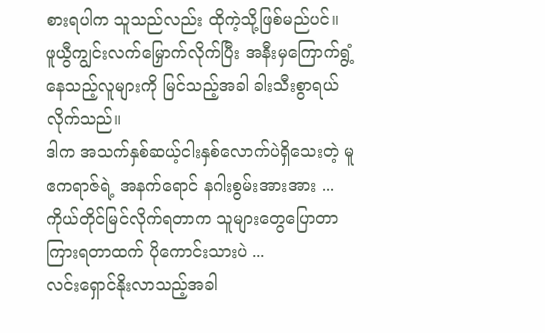စားရပါက သူသည်လည်း ထိုကဲ့သို့ဖြစ်မည်ပင်။
ဖူယွီကျွင်းလက်မြှောက်လိုက်ပြီး အနီးမှကြောက်ရွံ့နေသည့်လူများကို မြင်သည့်အခါ ခါးသီးစွာရယ်လိုက်သည်။
ဒါက အသက်နှစ်ဆယ့်ငါးနှစ်လောက်ပဲရှိသေးတဲ့ မူဧကရာဇ်ရဲ့ အနက်ရောင် နဂါးစွမ်းအားအား ...
ကိုယ်တိုင်မြင်လိုက်ရတာက သူများတွေပြောတာကြားရတာထက် ပိုကောင်းသားပဲ ...
လင်းရှောင်နိုးလာသည့်အခါ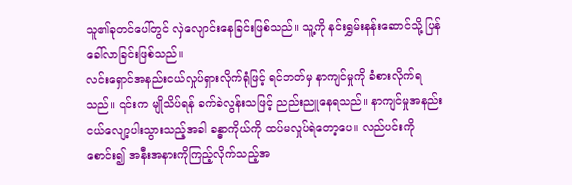သူ၏ခုတင်ပေါ်တွင် လှဲလျောင်းနေခြင်းဖြစ်သည်။ သူ့ကို နင်းရွှမ်းနန်းဆောင်သို့ ပြန်ခေါ်လာခြင်းဖြစ်သည်။
လင်းရှောင်အနည်းငယ်လှုပ်ရှားလိုက်ရုံဖြင့် ရင်ဘတ်မှ နာကျင်မှုကို ခံစားလိုက်ရသည်။ ၎င်းက မျိုသိပ်ရန် ခက်ခဲလွန်းသဖြင့် ညည်းညူနေရသည်။ နာကျင်မှုအနည်းငယ်လျော့ပါးသွားသည့်အခါ ခန္ဓာကိုယ်ကို ထပ်မလှုပ်ရဲတော့ပေ။ လည်ပင်းကိုစောင်း၍ အနီးအနားကိုကြည့်လိုက်သည့်အ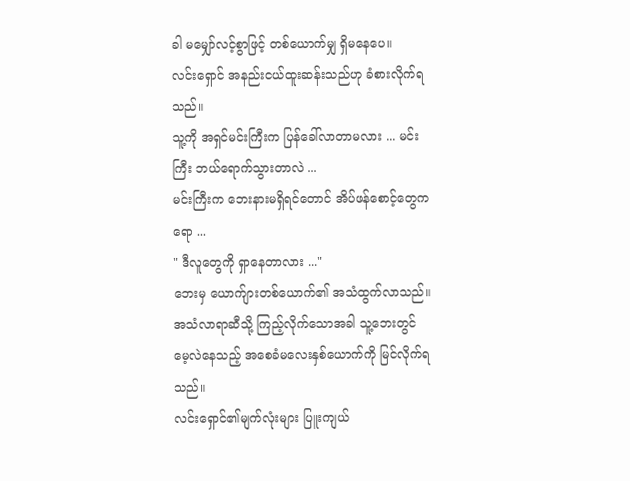ခါ မမျှော်လင့်စွာဖြင့် တစ်ယောက်မျှ ရှိမနေပေ။
လင်းရှောင် အနည်းငယ်ထူးဆန်းသည်ဟု ခံစားလိုက်ရသည်။
သူ့ကို အရှင်မင်းကြီးက ပြန်ခေါ်လာတာမလား ... မင်းကြီး ဘယ်ရောက်သွားတာလဲ ...
မင်းကြီးက ဘေးနားမရှိရင်တောင် အိပ်ဖန်စောင့်တွေကရော ...
" ဒီလူတွေကို ရှာနေတာလား ..."
ဘေးမှ ယောက်ျားတစ်ယောက်၏ အသံထွက်လာသည်။ အသံလာရာဆီသို့ ကြည့်လိုက်သောအခါ သူ့ဘေးတွင် မေ့လဲနေသည့် အစေခံမလေးနှစ်ယောက်ကို မြင်လိုက်ရသည်။
လင်းရှောင်၏မျက်လုံးများ ပြူးကျယ်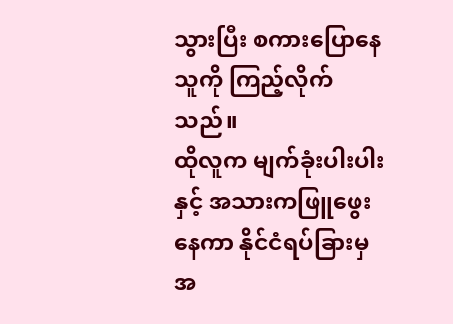သွားပြီး စကားပြောနေသူကို ကြည့်လိုက်သည်။
ထိုလူက မျက်ခုံးပါးပါးနှင့် အသားကဖြူဖွေးနေကာ နိုင်ငံရပ်ခြားမှ အ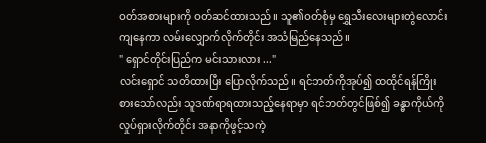ဝတ်အစားများကို ဝတ်ဆင်ထားသည်။ သူ၏ဝတ်စုံမှ ရွှေသီးလေးများတွဲလောင်းကျနေကာ လမ်းလျှောက်လိုက်တိုင်း အသံမြည်နေသည်။
" ရှောင်တိုင်းပြည်က မင်းသားလား ..."
လင်းရှောင် သတိထားပြီး ပြောလိုက်သည်။ ရင်ဘတ်ကိုအုပ်၍ ထထိုင်ရန်ကြိုးစားသော်လည်း သူဒဏ်ရာရထားသည့်နေရာမှာ ရင်ဘတ်တွင်ဖြစ်၍ ခန္ဓာကိုယ်ကို လှုပ်ရှားလိုက်တိုင်း အနာကိုဖွင့်သကဲ့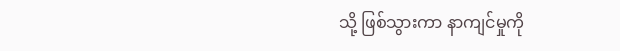သို့ ဖြစ်သွားကာ နာကျင်မှုကို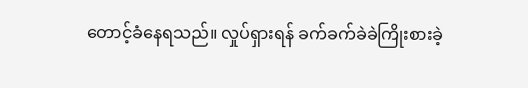တောင့်ခံနေရသည်။ လှုပ်ရှားရန် ခက်ခက်ခဲခဲကြိုးစားခဲ့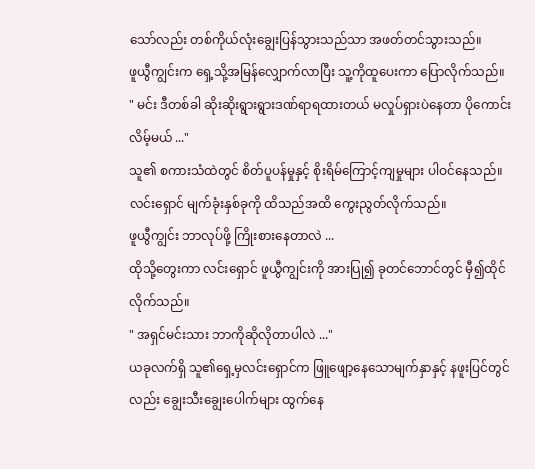သော်လည်း တစ်ကိုယ်လုံးချွေးပြန်သွားသည်သာ အဖတ်တင်သွားသည်။
ဖူယွီကျွင်းက ရှေ့သို့အမြန်လျှောက်လာပြီး သူ့ကိုထူပေးကာ ပြောလိုက်သည်။
" မင်း ဒီတစ်ခါ ဆိုးဆိုးရွားရွားဒဏ်ရာရထားတယ် မလှုပ်ရှားပဲနေတာ ပိုကောင်းလိမ့်မယ် ..."
သူ၏ စကားသံထဲတွင် စိတ်ပူပန်မှုနှင့် စိုးရိမ်ကြောင့်ကျမှုများ ပါဝင်နေသည်။
လင်းရှောင် မျက်ခုံးနှစ်ခုကို ထိသည်အထိ ကွေးညွတ်လိုက်သည်။
ဖူယွီကျွင်း ဘာလုပ်ဖို့ ကြိုးစားနေတာလဲ ...
ထိုသို့တွေးကာ လင်းရှောင် ဖူယွီကျွင်းကို အားပြု၍ ခုတင်ဘောင်တွင် မှီ၍ထိုင်လိုက်သည်။
" အရှင်မင်းသား ဘာကိုဆိုလိုတာပါလဲ ..."
ယခုလက်ရှိ သူ၏ရှေ့မှလင်းရှောင်က ဖြူဖျော့နေသောမျက်နှာနှင့် နဖူးပြင်တွင်လည်း ချွေးသီးချွေးပေါက်များ ထွက်နေ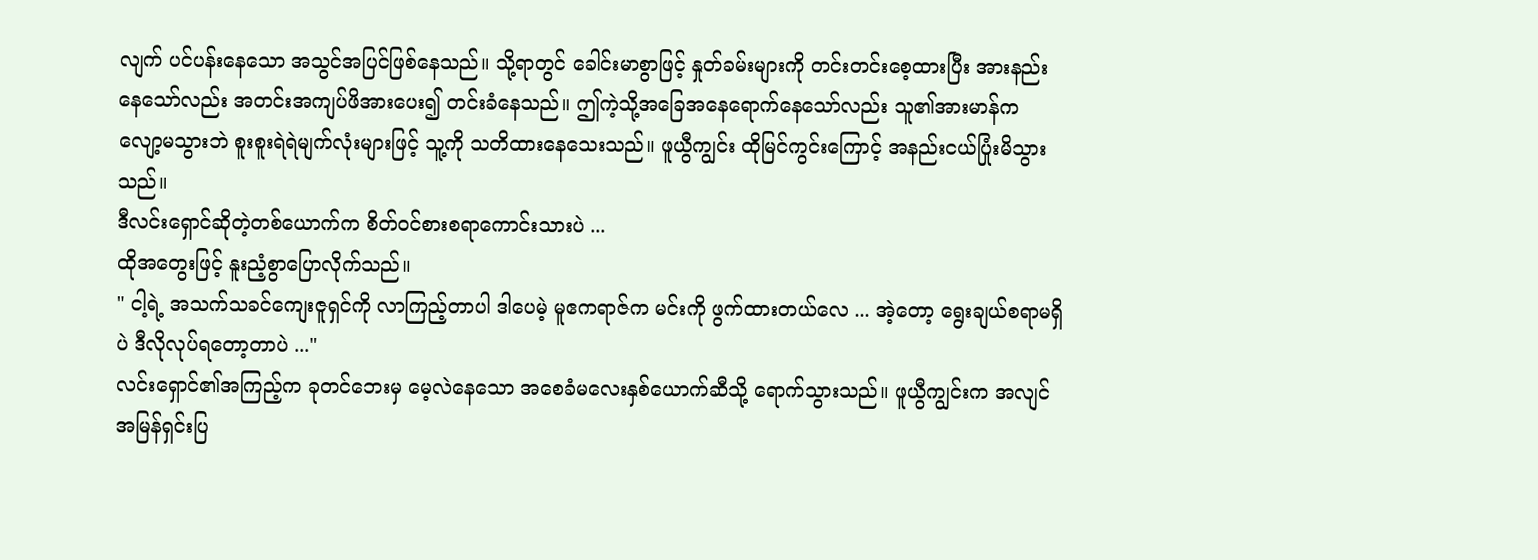လျက် ပင်ပန်းနေသော အသွင်အပြင်ဖြစ်နေသည်။ သို့ရာတွင် ခေါင်းမာစွာဖြင့် နှုတ်ခမ်းများကို တင်းတင်းစေ့ထားပြီး အားနည်းနေသော်လည်း အတင်းအကျပ်ဖိအားပေး၍ တင်းခံနေသည်။ ဤကဲ့သို့အခြေအနေရောက်နေသော်လည်း သူ၏အားမာန်က လျော့မသွားဘဲ စူးစူးရဲရဲမျက်လုံးများဖြင့် သူ့ကို သတိထားနေသေးသည်။ ဖူယွီကျွင်း ထိုမြင်ကွင်းကြောင့် အနည်းငယ်ပြုံးမိသွားသည်။
ဒီလင်းရှောင်ဆိုတဲ့တစ်ယောက်က စိတ်ဝင်စားစရာကောင်းသားပဲ ...
ထိုအတွေးဖြင့် နူးညံ့စွာပြောလိုက်သည်။
" ငါ့ရဲ့ အသက်သခင်ကျေးဇူရှင်ကို လာကြည့်တာပါ ဒါပေမဲ့ မူဧကရာဇ်က မင်းကို ဖွက်ထားတယ်လေ ... အဲ့တော့ ရွေးချယ်စရာမရှိပဲ ဒီလိုလုပ်ရတော့တာပဲ ..."
လင်းရှောင်၏အကြည့်က ခုတင်ဘေးမှ မေ့လဲနေသော အစေခံမလေးနှစ်ယောက်ဆီသို့ ရောက်သွားသည်။ ဖူယွီကျွင်းက အလျင်အမြန်ရှင်းပြ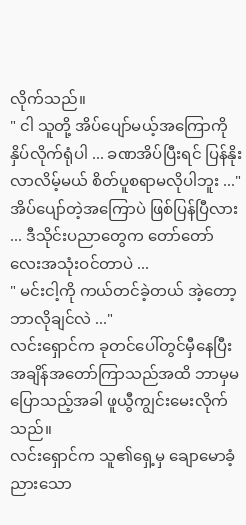လိုက်သည်။
" ငါ သူတို့ အိပ်ပျော်မယ့်အကြောကို နှိပ်လိုက်ရုံပါ ... ခဏအိပ်ပြီးရင် ပြန်နိုးလာလိမ့်မယ် စိတ်ပူစရာမလိုပါဘူး ..."
အိပ်ပျော်တဲ့အကြောပဲ ဖြစ်ပြန်ပြီလား ... ဒီသိုင်းပညာတွေက တော်တော်လေးအသုံးဝင်တာပဲ ...
" မင်းငါ့ကို ကယ်တင်ခဲ့တယ် အဲ့တော့ ဘာလိုချင်လဲ ..."
လင်းရှောင်က ခုတင်ပေါ်တွင်မှီနေပြီး အချိန်အတော်ကြာသည်အထိ ဘာမှမပြောသည့်အခါ ဖူယွီကျွင်းမေးလိုက်သည်။
လင်းရှောင်က သူ၏ရှေ့မှ ချောမောခံ့ညားသော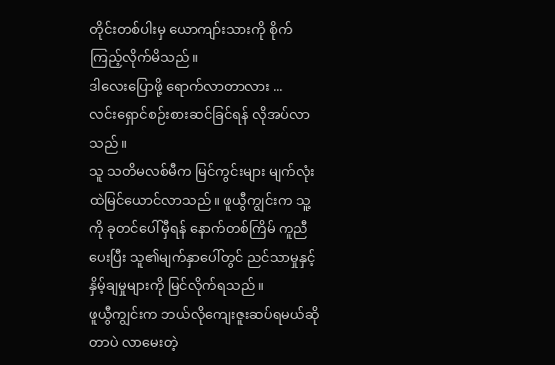တိုင်းတစ်ပါးမှ ယောကျာ်းသားကို စိုက်ကြည့်လိုက်မိသည်။
ဒါလေးပြောဖို့ ရောက်လာတာလား ...
လင်းရှောင်စဉ်းစားဆင်ခြင်ရန် လိုအပ်လာသည်။
သူ သတိမလစ်မီက မြင်ကွင်းများ မျက်လုံးထဲမြင်ယောင်လာသည်။ ဖူယွီကျွင်းက သူ့ကို ခုတင်ပေါ်မှီရန် နောက်တစ်ကြိမ် ကူညီပေးပြီး သူ၏မျက်နှာပေါ်တွင် ညင်သာမှုနှင့် နှိမ့်ချမှုများကို မြင်လိုက်ရသည်။
ဖူယွီကျွင်းက ဘယ်လိုကျေးဇူးဆပ်ရမယ်ဆိုတာပဲ လာမေးတဲ့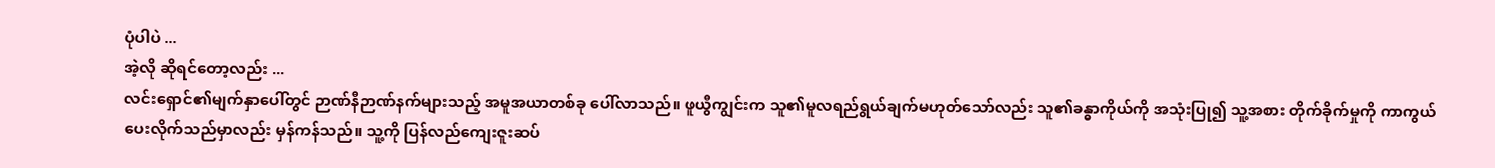ပုံပါပဲ ...
အဲ့လို ဆိုရင်တော့လည်း ...
လင်းရှောင်၏မျက်နှာပေါ်တွင် ဉာဏ်နီဉာဏ်နက်များသည့် အမူအယာတစ်ခု ပေါ်လာသည်။ ဖူယွီကျွင်းက သူ၏မူလရည်ရွယ်ချက်မဟုတ်သော်လည်း သူ၏ခန္ဓာကိုယ်ကို အသုံးပြု၍ သူ့အစား တိုက်ခိုက်မှုကို ကာကွယ်ပေးလိုက်သည်မှာလည်း မှန်ကန်သည်။ သူ့ကို ပြန်လည်ကျေးဇူးဆပ်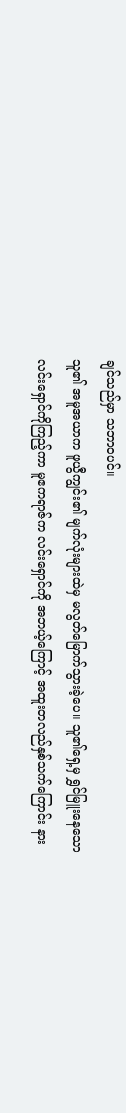ချင်သည်မှာ သဘာဝပင်။
သူ၏ အမူအယာက ဖူယွီကျွင်း၏ မျက်လုံးများထဲမှ မလွတ်မြောက်သွားခဲ့ပေ။ သူ၏ရှေ့မှ ရွှင်မြူးနေသော လင်းရှောင်ကိုကြည့်ကာ မူဧကရာဇ်က လင်းရှောင်ကို အဘယ့်ကြောင့် အထူးတလည်နှစ်သက်ကြောင်း နား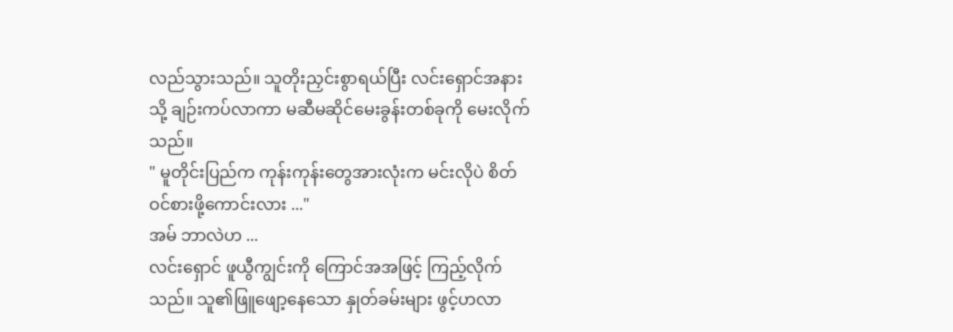လည်သွားသည်။ သူတိုးညှင်းစွာရယ်ပြီး လင်းရှောင်အနားသို့ ချဉ်းကပ်လာကာ မဆီမဆိုင်မေးခွန်းတစ်ခုကို မေးလိုက်သည်။
" မူတိုင်းပြည်က ကုန်းကုန်းတွေအားလုံးက မင်းလိုပဲ စိတ်ဝင်စားဖို့ကောင်းလား ..."
အမ် ဘာလဲဟ ...
လင်းရှောင် ဖူယွီကျွင်းကို ကြောင်အအဖြင့် ကြည့်လိုက်သည်။ သူ၏ဖြူဖျော့နေသော နှုတ်ခမ်းများ ဖွင့်ဟလာ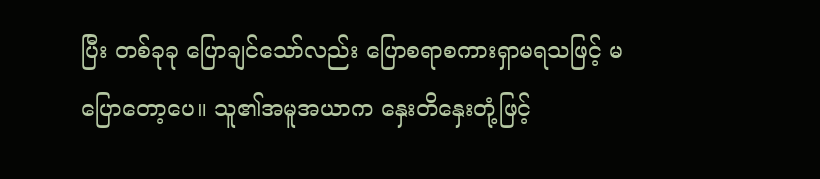ပြီး တစ်ခုခု ပြောချင်သော်လည်း ပြောစရာစကားရှာမရသဖြင့် မပြောတော့ပေ။ သူ၏အမူအယာက နှေးတိနှေးတုံ့ဖြင့်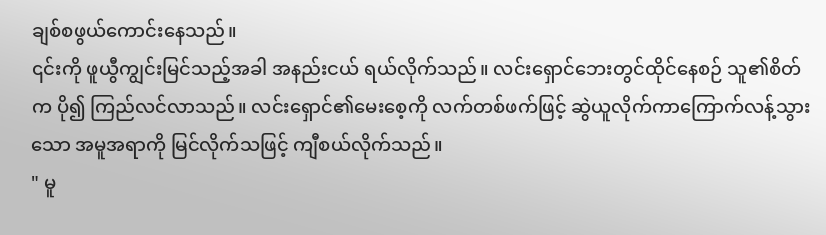ချစ်စဖွယ်ကောင်းနေသည်။
၎င်းကို ဖူယွီကျွင်းမြင်သည့်အခါ အနည်းငယ် ရယ်လိုက်သည်။ လင်းရှောင်ဘေးတွင်ထိုင်နေစဉ် သူ၏စိတ်က ပို၍ ကြည်လင်လာသည်။ လင်းရှောင်၏မေးစေ့ကို လက်တစ်ဖက်ဖြင့် ဆွဲယူလိုက်ကာကြောက်လန့်သွားသော အမူအရာကို မြင်လိုက်သဖြင့် ကျီစယ်လိုက်သည်။
" မူ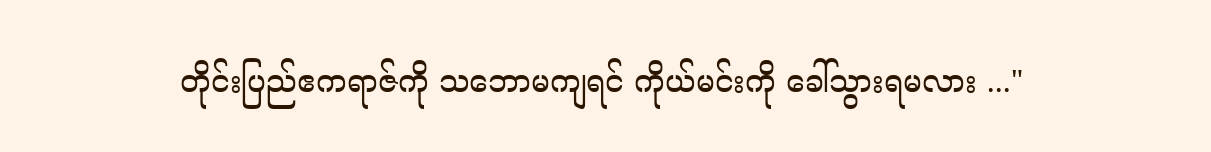တိုင်းပြည်ဧကရာဇ်ကို သဘောမကျရင် ကိုယ်မင်းကို ခေါ်သွားရမလား ..."